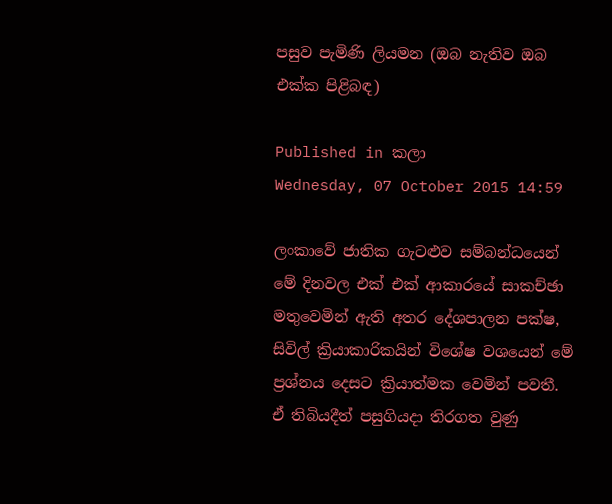පසුව පැමිණි ලියමන (ඔබ නැතිව ඔබ එක්ක පිළිබඳ)

Published in කලා
Wednesday, 07 October 2015 14:59

ලංකාවේ ජාතික ගැටළුව සම්බන්ධයෙන් මේ දිනවල එක් එක් ආකාරයේ සාකච්ඡා මතුවෙමින් ඇති අතර දේශපාලන පක්ෂ, සිවිල් ක්‍රියාකාරිකයින් විශේෂ වශයෙන් මේ ප්‍රශ්නය දෙසට ක්‍රියාත්මක වෙමින් පවතී. ඒ තිබියදීත් පසුගියදා තිරගත වුණු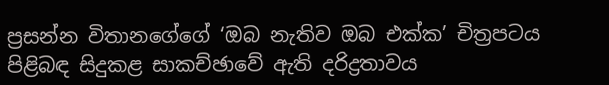ප්‍රසන්න විතානගේගේ ‘ඔබ නැතිව ඔබ එක්ක’ චිත්‍රපටය පිළිබඳ සිදුකළ සාකච්ඡාවේ ඇති දරිද්‍රතාවය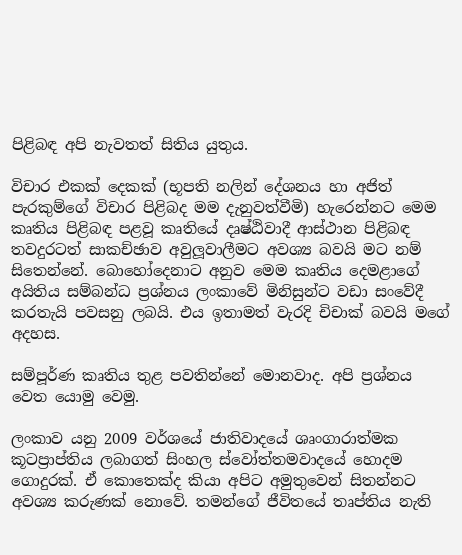පිළිබඳ අපි නැවතත් සිතිය යුතුය.

විචාර එකක් දෙකක් (භූපති නලින් දේශනය හා අජිත් පැරකුම්ගේ විචාර පිළිබද මම දැනුවත්වීමි) හැරෙන්නට මෙම කෘතිය පිළිබඳ පළවූ කෘතියේ දෘෂ්ඨිවාදී ආස්ථාන පිළිබඳ තවදුරටත් සාකච්ඡාව අවුලූවාලීමට අවශ්‍ය බවයි මට නම් සිතෙන්නේ. බොහෝදෙනාට අනුව මෙම කෘතිය දෙමළාගේ අයිතිය සම්බන්ධ ප්‍රශ්නය ලංකාවේ මිනිසුන්ට වඩා සංවේදී කරතැයි පවසනු ලබයි. එය ඉතාමත් වැරදි චිචාක් බවයි මගේ අදහස.

සම්පූර්ණ කෘතිය තුළ පවතින්නේ මොනවාද. අපි ප්‍රශ්නය වෙත යොමු වෙමු.

ලංකාව යනු 2009 වර්ශයේ ජාතිවාදයේ ශෘංගාරාත්මක කූටප්‍රාප්තිය ලබාගත් සිංහල ස්වෝත්තමවාදයේ හොදම ගොදුරක්. ඒ කොතෙක්ද කියා අපිට අමුතුවෙන් සිතන්නට අවශ්‍ය කරුණක් නොවේ. තමන්ගේ ජීවිතයේ තෘප්තිය නැති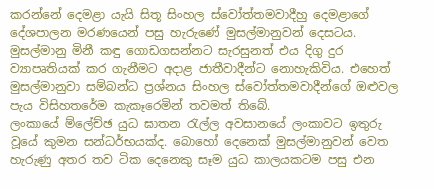කරන්නේ දෙමළා යැයි සිතූ සිංහල ස්වෝත්තමවාදීහු දෙමළාගේ දේශපාලන මරණයෙන් පසු හැරුණේ මුසල්මානුවන් දෙසටය. මුසල්මානු මිනී කඳු ගොඩගසන්නට සැරසුනත් එය දිගු දුර ව්‍යාපෘතියක් කර ගැනීමට අදාළ ජාතීවාදීන්ට නොහැකිවිය. එහෙත් මුසල්මානුවා සම්බන්ධ ප්‍රශ්නය සිංහල ස්වෝත්තමවාදීන්ගේ ඔළුවල පැය විසිහතරේම කැකෑරෙමින් තවමත් තිබේ.
ලංකායේ ම්ලේච්ඡ යුධ ඝාතන රැල්ල අවසානයේ ලංකාවට ඉතුරු වූයේ කුමන සන්ධර්භයක්ද. බොහෝ දෙනෙක් මුසල්මානුවන් වෙත හැරුණු අතර තව ටික දෙනෙකු සෑම යුධ කාලයකටම පසු එන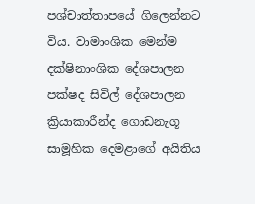පශ්චාත්තාපයේ ගිලෙන්නට විය. වාමාංශික මෙන්ම දක්ෂිනාංශික දේශපාලන පක්ෂද සිවිල් දේශපාලන ක්‍රියාකාරීන්ද ගොඩනැගූ සාමූහික දෙමළාගේ අයිතිය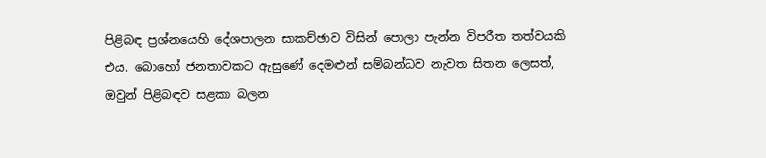පිළිබඳ ප්‍රශ්නයෙහි දේශපාලන සාකච්ඡාව විසින් පොලා පැන්න විපරීත තත්වයකි එය. බොහෝ ජනතාවකට ඇසුණේ දෙමළුන් සම්බන්ධව නැවත සිතන ලෙසත්, ඔවුන් පිළිබඳව සළකා බලන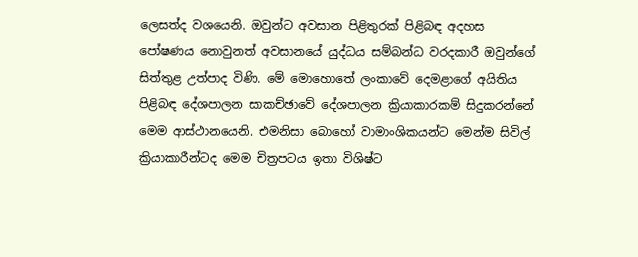ලෙසත්ද වශයෙනි. ඔවුන්ට අවසාන පිළිතුරක් පිළිබඳ අදහස පෝෂණය නොවුනත් අවසානයේ යුද්ධය සම්බන්ධ වරදකාරී ඔවුන්ගේ සිත්තුළ උත්පාද විණි. මේ මොහොතේ ලංකාවේ දෙමළාගේ අයිතිය පිළිබඳ දේශපාලන සාකච්ඡාවේ දේශපාලන ක්‍රියාකාරකම් සිදුකරන්නේ මෙම ආස්ථානයෙනි. එමනිසා බොහෝ වාමාංශිකයන්ට මෙන්ම සිවිල් ක්‍රියාකාරීන්ටද මෙම චිත්‍රපටය ඉතා විශිෂ්ට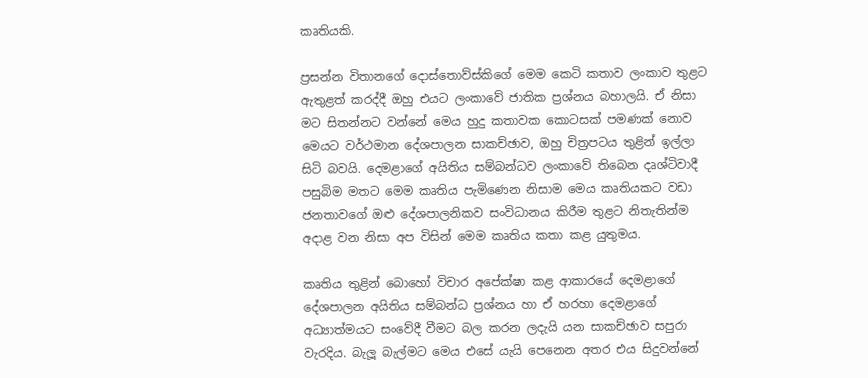කෘතියකි.

ප්‍රසන්න විතානගේ දොස්තොව්ස්කිගේ මෙම කෙටි කතාව ලංකාව තුළට ඇතුළත් කරද්දී ඔහු එයට ලංකාවේ ජාතික ප්‍රශ්නය බහාලයි. ඒ නිසා මට සිතන්නට වන්නේ මෙය හුදු කතාවක කොටසක් පමණක් නොව මෙයට වර්ථමාන දේශපාලන සාකච්ඡාව, ඔහු චිත්‍රපටය තුළින් ඉල්ලා සිටි බවයි. දෙමළාගේ අයිතිය සම්බන්ධව ලංකාවේ තිබෙන දෘශ්ටිවාදී පසුබිම මතට මෙම කෘතිය පැමිණෙන නිසාම මෙය කෘතියකට වඩා ජනතාවගේ ඔළු දේශපාලනිකව සංවිධානය කිරීම තුළට නිතැතින්ම අදාළ වන නිසා අප විසින් මෙම කෘතිය කතා කළ යුතුමය.

කෘතිය තුළින් බොහෝ විචාර අපේක්ෂා කළ ආකාරයේ දෙමළාගේ දේශපාලන අයිතිය සම්බන්ධ ප්‍රශ්නය හා ඒ හරහා දෙමළාගේ අධ්‍යාත්මයට සංවේදී වීමට බල කරන ලදැයි යන සාකච්ඡාව සපුරා වැරදිය. බැලූ බැල්මට මෙය එසේ යැයි පෙනෙන අතර එය සිදුවන්නේ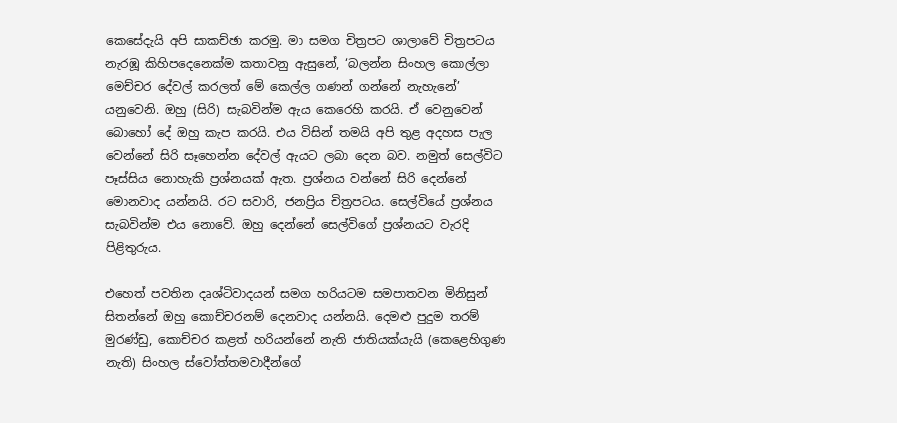කෙසේදැයි අපි සාකච්ඡා කරමු. මා සමග චිත්‍රපට ශාලාවේ චිත්‍රපටය නැරඹූ කිහිපදෙනෙක්ම කතාවනු ඇසුනේ, ‘බලන්න සිංහල කොල්ලා මෙච්චර දේවල් කරලත් මේ කෙල්ල ගණන් ගන්නේ නැහැනේ’ යනුවෙනි. ඔහු (සිරි) සැබවින්ම ඇය කෙරෙහි කරයි. ඒ වෙනුවෙන් බොහෝ දේ ඔහු කැප කරයි. එය විසින් තමයි අපි තුළ අදහස පැල වෙන්නේ සිරි සෑහෙන්න දේවල් ඇයට ලබා දෙන බව. නමුත් සෙල්විට පෑස්සිය නොහැකි ප්‍රශ්නයක් ඇත. ප්‍රශ්නය වන්නේ සිරි දෙන්නේ මොනවාද යන්නයි. රට සවාරි, ජනප්‍රිය චිත්‍රපටය. සෙල්වියේ ප්‍රශ්නය සැබවින්ම එය නොවේ. ඔහු දෙන්නේ සෙල්විගේ ප්‍රශ්නයට වැරදි පිළිතුරුය.

එහෙත් පවතින දෘශ්ටිවාදයන් සමග හරියටම සමපාතවන මිනිසුන් සිතන්නේ ඔහු කොච්චරනම් දෙනවාද යන්නයි. දෙමළු පුදුම තරම් මුරණ්ඩු, කොච්චර කළත් හරියන්නේ නැති ජාතියක්යැයි (කෙළෙහිගුණ නැති) සිංහල ස්වෝත්තමවාදීන්ගේ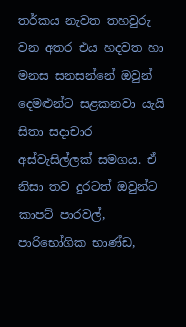තර්කය නැවත තහවුරු වන අතර එය හදවත හා මනස සනසන්නේ ඔවුන් දෙමළුන්ට සළකනවා යැයි සිතා සදාචාර අස්වැසිල්ලක් සමගය. ඒ නිසා තව දුරටත් ඔවුන්ට කාපට් පාරවල්, පාරිභෝගික භාණ්ඩ,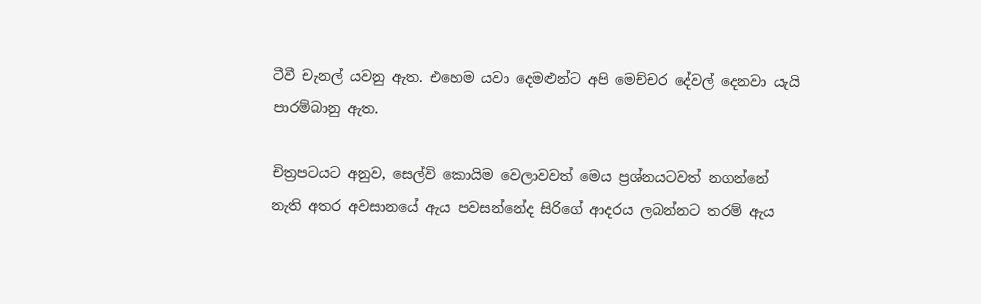ටීවී චැනල් යවනු ඇත. එහෙම යවා දෙමළුන්ට අපි මෙච්චර දේවල් දෙනවා යැයි පාරම්බානු ඇත.

චිත්‍රපටයට අනුව, සෙල්වි කොයිම වෙලාවවත් මෙය ප්‍රශ්නයටවත් නගන්නේ නැති අතර අවසානයේ ඇය පවසන්නේද සිරිගේ ආදරය ලබන්නට තරම් ඇය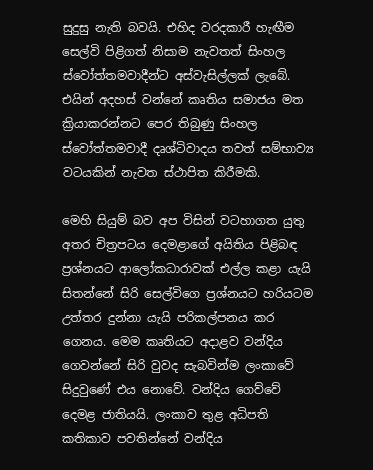සුදුසු නැති බවයි. එහිද වරදකාරී හැඟීම සෙල්වි පිළිගත් නිසාම නැවතත් සිංහල ස්වෝත්තමවාදීන්ට අස්වැසිල්ලක් ලැබේ. එයින් අදහස් වන්නේ කෘතිය සමාජය මත ක්‍රියාකරන්නට පෙර තිබුණු සිංහල ස්වෝත්තමවාදී දෘශ්ටිවාදය තවත් සම්භාව්‍ය වටයකින් නැවත ස්ථාපිත කිරීමකි.

මෙහි සියුම් බව අප විසින් වටහාගත යුතු අතර චිත්‍රපටය දෙමළාගේ අයිතිය පිළිබඳ ප්‍රශ්නයට ආලෝකධාරාවක් එල්ල කළා යැයි සිතන්නේ සිරි සෙල්විගෙ ප්‍රශ්නයට හරියටම උත්තර දුන්නා යැයි පරිකල්පනය කර ගෙනය. මෙම කෘතියට අදාළව වන්දිය ගෙවන්නේ සිරි වුවද සැබවින්ම ලංකාවේ සිදුවුණේ එය නොවේ. වන්දිය ගෙව්වේ දෙමළ ජාතියයි. ලංකාව තුළ අධිපති කතිකාව පවතින්නේ වන්දිය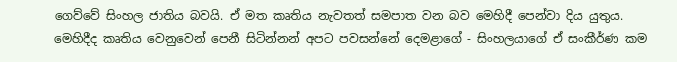ගෙව්වේ සිංහල ජාතිය බවයි. ඒ මත කෘතිය නැවතත් සමපාත වන බව මෙහිදී පෙන්වා දිය යුතුය.
මෙහිදීද කෘතිය වෙනුවෙන් පෙනී සිටින්නන් අපට පවසන්නේ දෙමළාගේ - සිංහලයාගේ ඒ සංකීර්ණ කම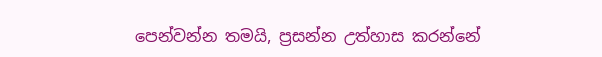පෙන්වන්න තමයි, ප්‍රසන්න උත්හාස කරන්නේ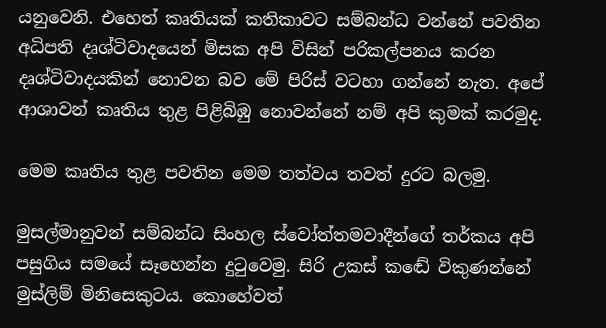යනුවෙනි. එහෙත් කෘතියක් කතිකාවට සම්බන්ධ වන්නේ පවතින අධිපති දෘශ්ටිවාදයෙන් මිසක අපි විසින් පරිකල්පනය කරන දෘශ්ටිවාදයකින් නොවන බව මේ පිරිස් වටහා ගන්නේ නැත. අපේ ආශාවන් කෘතිය තුළ පිළිබිඹු නොවන්නේ නම් අපි කුමක් කරමුද.

මෙම කෘතිය තුළ පවතින මෙම තත්වය තවත් දුරට බලමු.

මුසල්මානුවන් සම්බන්ධ සිංහල ස්වෝත්තමවාදීන්ගේ තර්කය අපි පසුගිය සමයේ සෑහෙන්න දුටුවෙමු. සිරි උකස් කඬේ විකුණන්නේ මුස්ලිම් මිනිසෙකුටය. කොහේවත්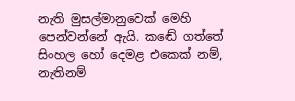නැති මුසල්මානුවෙක් මෙහි පෙන්වන්නේ ඇයි. කඬේ ගත්තේ සිංහල හෝ දෙමළ එකෙක් නම්, නැතිනම්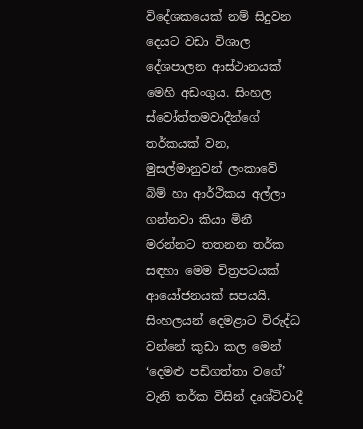විදේශකයෙක් නම් සිදුවන දෙයට වඩා විශාල දේශපාලන ආස්ථානයක් මෙහි අඩංගුය. සිංහල ස්වෝත්තමවාදීන්ගේ තර්කයක් වන, මුසල්මානුවන් ලංකාවේ බිම් හා ආර්ථිකය අල්ලා ගන්නවා කියා මිනී මරන්නට තතනන තර්ක සඳහා මෙම චිත්‍රපටයක් ආයෝජනයක් සපයයි. සිංහලයන් දෙමළාට විරුද්ධ වන්නේ කුඩා කල මෙන් ‘දෙමළු පඩිගත්තා වගේ’ වැනි තර්ක විසින් දෘශ්ටිවාදී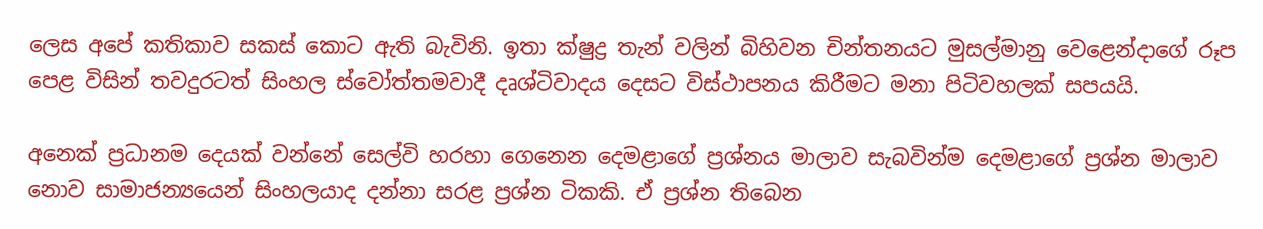ලෙස අපේ කතිකාව සකස් කොට ඇති බැවිනි. ඉතා ක්ෂුද්‍ර තැන් වලින් බිහිවන චින්තනයට මුසල්මානු වෙළෙන්දාගේ රූප පෙළ විසින් තවදුරටත් සිංහල ස්වෝත්තමවාදී දෘශ්ටිවාදය දෙසට විස්ථාපනය කිරීමට මනා පිටිවහලක් සපයයි.

අනෙක් ප්‍රධානම දෙයක් වන්නේ සෙල්වි හරහා ගෙනෙන දෙමළාගේ ප්‍රශ්නය මාලාව සැබවින්ම දෙමළාගේ ප්‍රශ්න මාලාව නොව සාමාජන්‍යයෙන් සිංහලයාද දන්නා සරළ ප්‍රශ්න ටිකකි. ඒ ප්‍රශ්න තිබෙන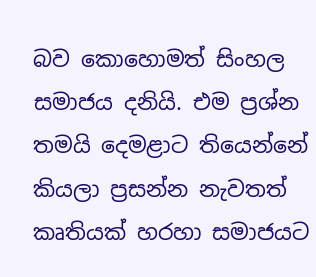බව කොහොමත් සිංහල සමාජය දනියි. එම ප්‍රශ්න තමයි දෙමළාට තියෙන්නේ කියලා ප්‍රසන්න නැවතත් කෘතියක් හරහා සමාජයට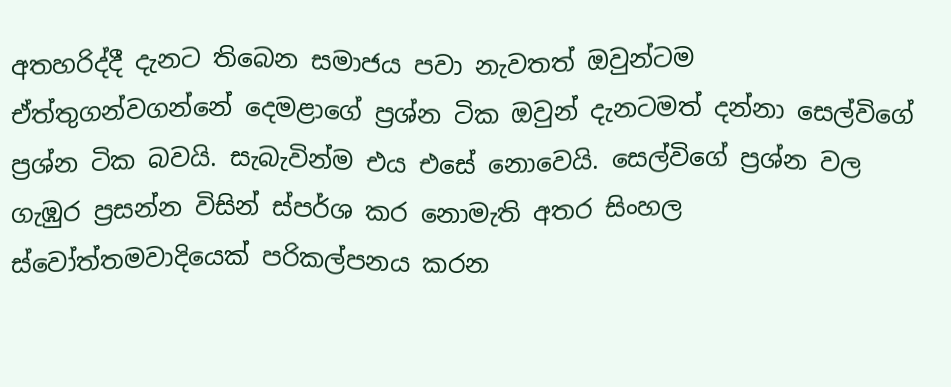අතහරිද්දී දැනට තිබෙන සමාජය පවා නැවතත් ඔවුන්ටම ඒත්තුගන්වගන්නේ දෙමළාගේ ප්‍රශ්න ටික ඔවුන් දැනටමත් දන්නා සෙල්විගේ ප්‍රශ්න ටික බවයි. සැබැවින්ම එය එසේ නොවෙයි. සෙල්විගේ ප්‍රශ්න වල ගැඹුර ප්‍රසන්න විසින් ස්පර්ශ කර නොමැති අතර සිංහල ස්වෝත්තමවාදියෙක් පරිකල්පනය කරන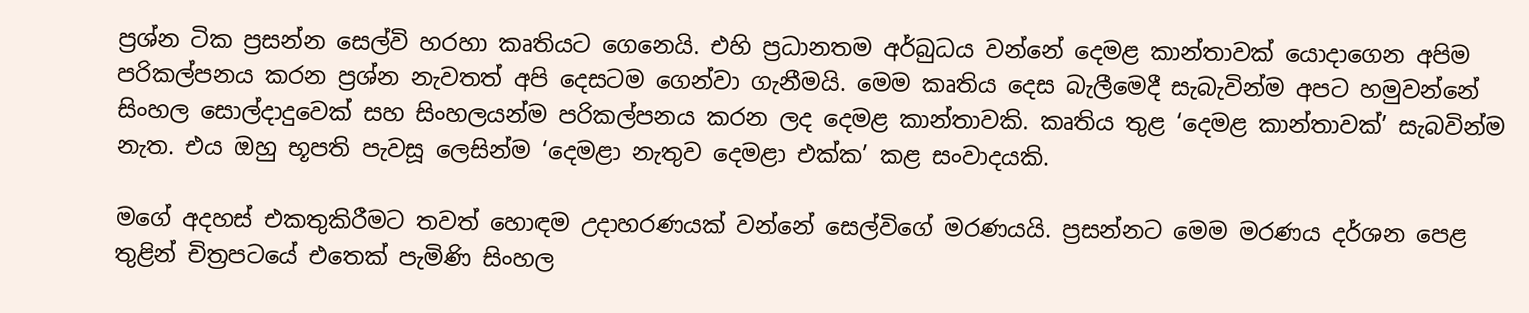ප්‍රශ්න ටික ප්‍රසන්න සෙල්වි හරහා කෘතියට ගෙනෙයි. එහි ප්‍රධානතම අර්බුධය වන්නේ දෙමළ කාන්තාවක් යොදාගෙන අපිම පරිකල්පනය කරන ප්‍රශ්න නැවතත් අපි දෙසටම ගෙන්වා ගැනීමයි. මෙම කෘතිය දෙස බැලීමෙදී සැබැවින්ම අපට හමුවන්නේ සිංහල සොල්දාදුවෙක් සහ සිංහලයන්ම පරිකල්පනය කරන ලද දෙමළ කාන්තාවකි. කෘතිය තුළ ‘දෙමළ කාන්තාවක්’ සැබවින්ම නැත. එය ඔහු භූපති පැවසූ ලෙසින්ම ‘දෙමළා නැතුව දෙමළා එක්ක’ කළ සංවාදයකි.

මගේ අදහස් එකතුකිරීමට තවත් හොඳම උදාහරණයක් වන්නේ සෙල්විගේ මරණයයි. ප්‍රසන්නට මෙම මරණය දර්ශන පෙළ තුළින් චිත්‍රපටයේ එතෙක් පැමිණි සිංහල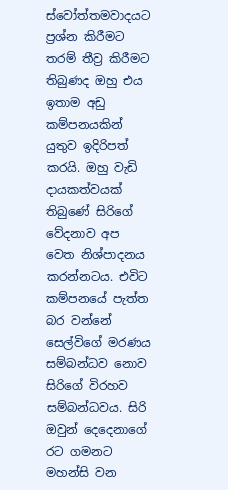ස්වෝත්තමවාදයට ප්‍රශ්න කිරීමට තරම් තීව්‍ර කිරීමට තිබුණද ඔහු එය ඉතාම අඩු කම්පනයකින් යුතුව ඉදිරිපත් කරයි. ඔහු වැඩි දායකත්වයක් තිබුණේ සිරිගේ වේදනාව අප වෙත නිශ්පාදනය කරන්නටය. එවිට කම්පනයේ පැත්ත බර වන්නේ සෙල්විගේ මරණය සම්බන්ධව නොව සිරිගේ විරහව සම්බන්ධවය. සිරි ඔවුන් දෙදෙනාගේ රට ගමනට මහන්සි වන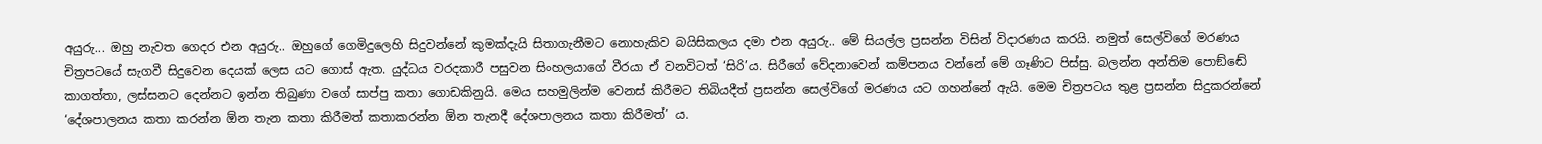අයුරු... ඔහු නැවත ගෙදර එන අයුරු.. ඔහුගේ ගෙමිදුලෙහි සිදුවන්නේ කුමක්දැයි සිතාගැනීමට නොහැකිව බයිසිකලය දමා එන අයුරු.. මේ සියල්ල ප්‍රසන්න විසින් විදාරණය කරයි. නමුත් සෙල්විගේ මරණය චිත්‍රපටයේ සැගවී සිදුවෙන දෙයක් ලෙස යට ගොස් ඇත. යුද්ධය වරදකාරී පසුවන සිංහලයාගේ වීරයා ඒ වනවිටත් ‘සිරි’ය. සිරීගේ වේදනාවෙන් කම්පනය වන්නේ මේ ගෑණිට පිස්සු. බලන්න අන්තිම පොඞ්ඬේ කාගත්තා, ලස්සනට දෙන්නට ඉන්න තිබුණා වගේ සාප්පු කතා ගොඩකිනුයි. මෙය සහමුලින්ම වෙනස් කිරීමට තිබියදීත් ප්‍රසන්න සෙල්විගේ මරණය යට ගහන්නේ ඇයි. මෙම චිත්‍රපටය තුළ ප්‍රසන්න සිදුකරන්නේ ‘දේශපාලනය කතා කරන්න ඕන තැන කතා කිරීමත් කතාකරන්න ඕන තැනදී දේශපාලනය කතා කිරීමත්’ ය.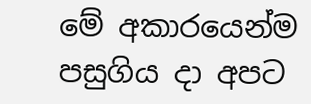මේ අකාරයෙන්ම පසුගිය දා අපට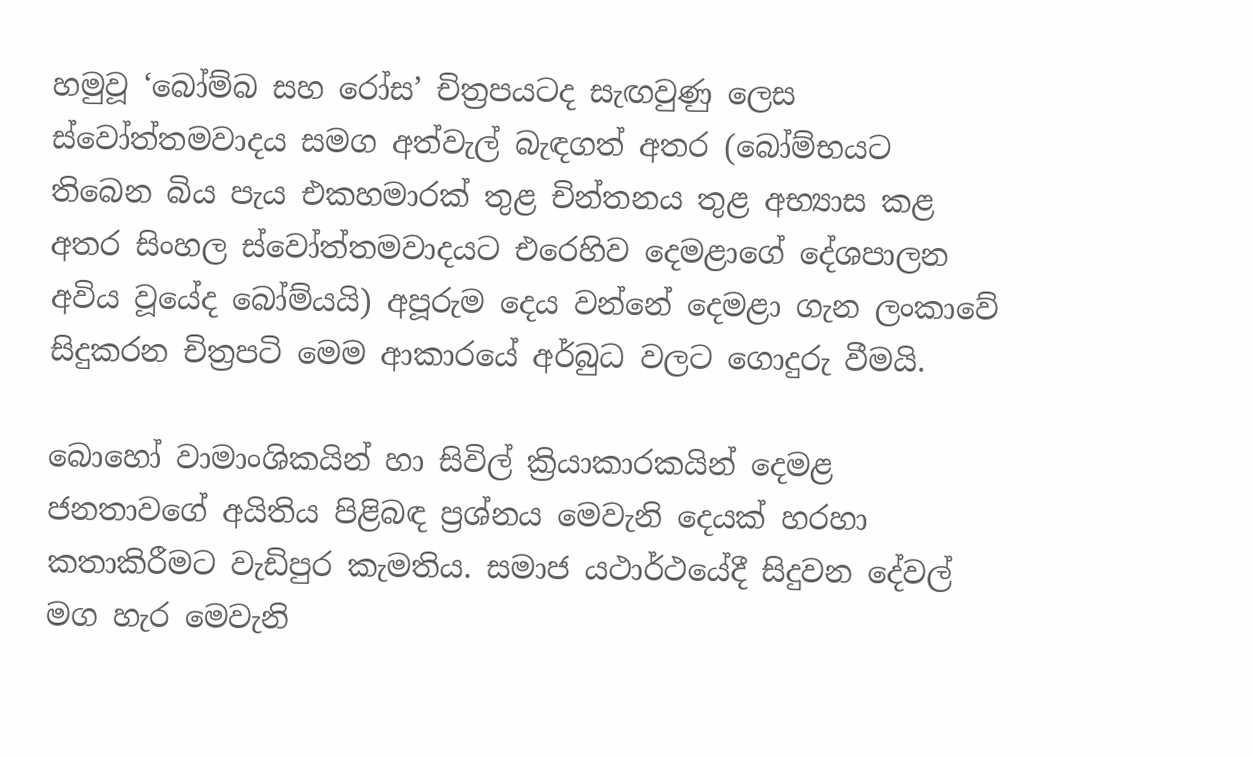හමුවූ ‘බෝම්බ සහ රෝස’ චිත්‍රපයටද සැඟවුණු ලෙස ස්වෝත්තමවාදය සමග අත්වැල් බැඳගත් අතර (බෝම්භයට තිබෙන බිය පැය එකහමාරක් තුළ චින්තනය තුළ අභ්‍යාස කළ අතර සිංහල ස්වෝත්තමවාදයට එරෙහිව දෙමළාගේ දේශපාලන අවිය වූයේද බෝම්යයි) අපූරුම දෙය වන්නේ දෙමළා ගැන ලංකාවේ සිදුකරන චිත්‍රපටි මෙම ආකාරයේ අර්බුධ වලට ගොදුරු වීමයි.

බොහෝ වාමාංශිකයින් හා සිවිල් ක්‍රියාකාරකයින් දෙමළ ජනතාවගේ අයිතිය පිළිබඳ ප්‍රශ්නය මෙවැනි දෙයක් හරහා කතාකිරීමට වැඩිපුර කැමතිය. සමාජ යථාර්ථයේදී සිදුවන දේවල් මග හැර මෙවැනි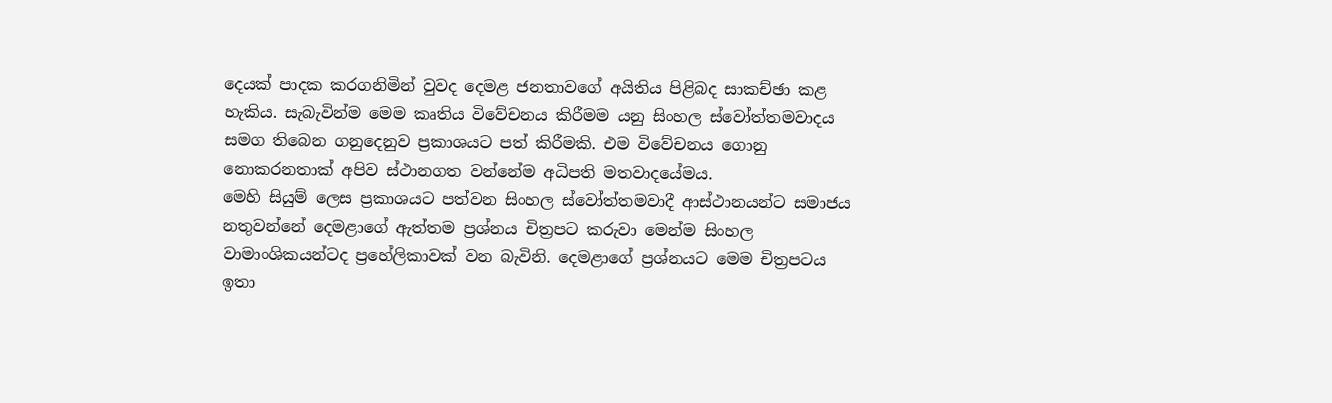දෙයක් පාදක කරගනිමින් වුවද දෙමළ ජනතාවගේ අයිතිය පිළිබද සාකච්ඡා කළ හැකිය. සැබැවින්ම මෙම කෘතිය විවේචනය කිරීමම යනු සිංහල ස්වෝත්තමවාදය සමග තිබෙන ගනුදෙනුව ප්‍රකාශයට පත් කිරීමකි. එම විවේචනය ගොනු නොකරනතාක් අපිව ස්ථානගත වන්නේම අධිපති මතවාදයේමය.
මෙහි සියුම් ලෙස ප්‍රකාශයට පත්වන සිංහල ස්වෝත්තමවාදී ආස්ථානයන්ට සමාජය නතුවන්නේ දෙමළාගේ ඇත්තම ප්‍රශ්නය චිත්‍රපට කරුවා මෙන්ම සිංහල වාමාංශිකයන්ටද ප්‍රහේලිකාවක් වන බැවිනි. දෙමළාගේ ප්‍රශ්නයට මෙම චිත්‍රපටය ඉතා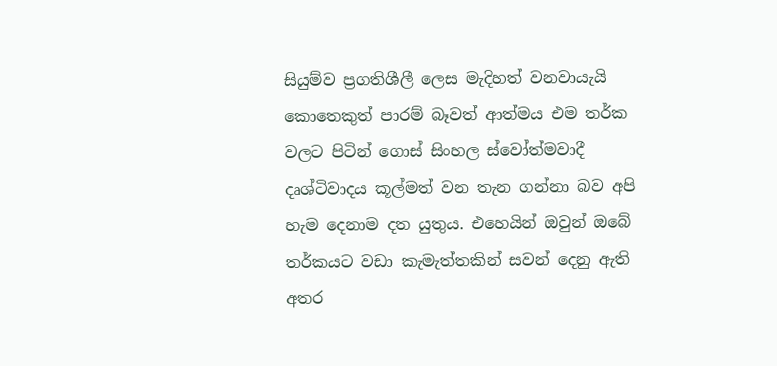සියුම්ව ප්‍රගතිශීලී ලෙස මැදිහත් වනවායැයි කොතෙකුත් පාරම් බෑවත් ආත්මය එම තර්ක වලට පිටින් ගොස් සිංහල ස්වෝත්මවාදී දෘශ්ටිවාදය කූල්මත් වන තැන ගන්නා බව අපි හැම දෙනාම දත යුතුය. එහෙයින් ඔවුන් ඔබේ තර්කයට වඩා කැමැත්තකින් සවන් දෙනු ඇති අතර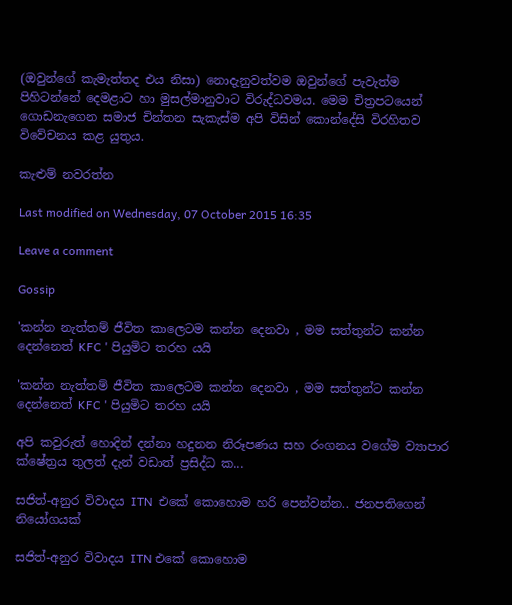(ඔවුන්ගේ කැමැත්තද එය නිසා) නොදැනුවත්වම ඔවුන්ගේ පැවැත්ම පිහිටන්නේ දෙමළාට හා මුසල්මානුවාට විරුද්ධවමය. මෙම චිත්‍රපටයෙන් ගොඩනැගෙන සමාජ චින්තන සැකැස්ම අපි විසින් කොන්දේසි විරහිතව විවේචනය කළ යුතුය.

කැළුම් නවරත්න

Last modified on Wednesday, 07 October 2015 16:35

Leave a comment

Gossip

'කන්න නැත්තම් ජීවිත කාලෙටම කන්න දෙනවා , මම සත්තුන්ට කන්න දෙන්නෙත් KFC ' පියුමිට තරහ යයි

'කන්න නැත්තම් ජීවිත කාලෙටම කන්න දෙනවා , මම සත්තුන්ට කන්න දෙන්නෙත් KFC ' පියුමිට තරහ යයි

අපි කවුරුත් හොදින් දන්නා හදුනන නිරූපණය සහ රංගනය වගේම ව්‍යාපාර ක්ෂේත්‍රය තුලත් දැන් වඩාත් ප්‍රසිද්ධ ක...

සජිත්-අනුර විවාදය ITN  එකේ කොහොම හරි පෙන්වන්න.. ජනපතිගෙන් නියෝගයක්

සජිත්-අනුර විවාදය ITN එකේ කොහොම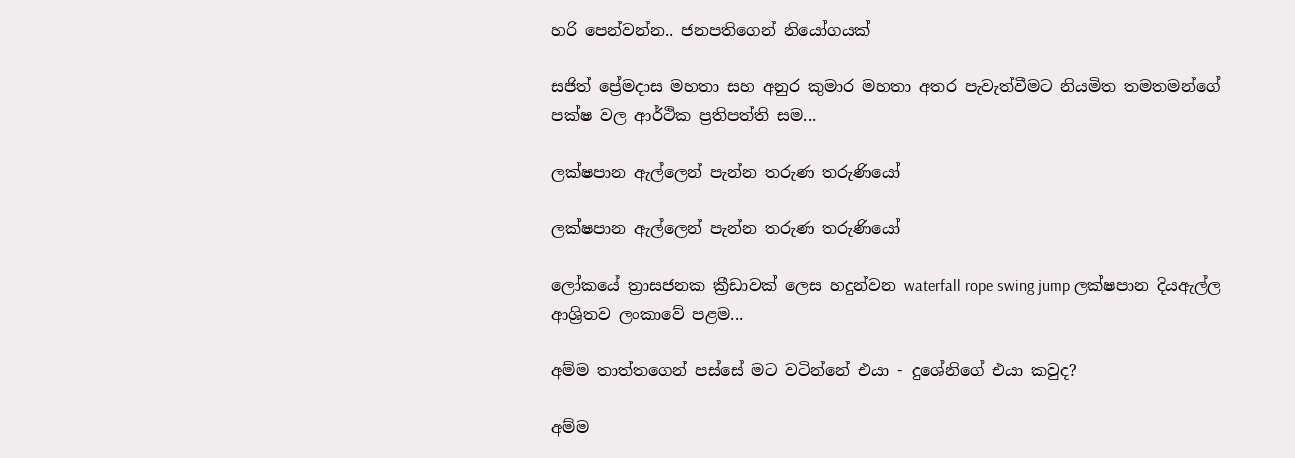හරි පෙන්වන්න.. ජනපතිගෙන් නියෝගයක්

සජිත් ප්‍රේමදාස මහතා සහ අනුර කුමාර මහතා අතර පැවැත්වීමට නියමිත තමතමන්ගේ පක්ෂ වල ආර්ථික ප්‍රතිපත්ති සම...

ලක්ෂපාන ඇල්ලෙන් පැන්න තරුණ තරුණියෝ

ලක්ෂපාන ඇල්ලෙන් පැන්න තරුණ තරුණියෝ

ලෝකයේ ත්‍රාසජනක ක්‍රීඩාවක් ලෙස හදුන්වන waterfall rope swing jump ලක්ෂපාන දියඇල්ල ආශ්‍රිතව ලංකාවේ පළම...

අම්ම තාත්තගෙන් පස්සේ මට වටින්නේ එයා - දුශේනිගේ එයා කවුද?

අම්ම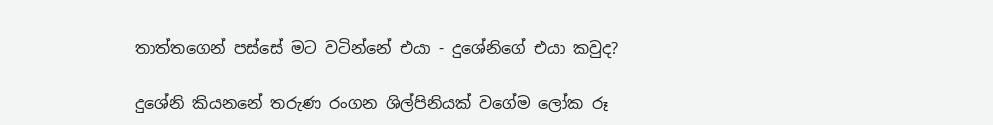තාත්තගෙන් පස්සේ මට වටින්නේ එයා - දුශේනිගේ එයා කවුද?

දුශේනි කියනනේ තරුණ රංගන ශිල්පිනියක් වගේම ලෝක රූ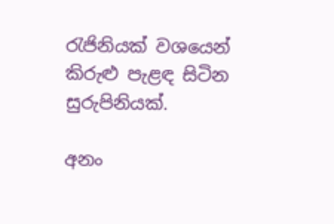රැජිනියක් වශයෙන් කිරුළු පැළඳ සිටින සුරුපිනියක්.

අනං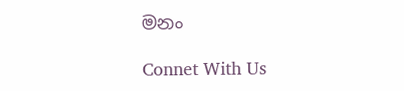මනං

Connet With Us